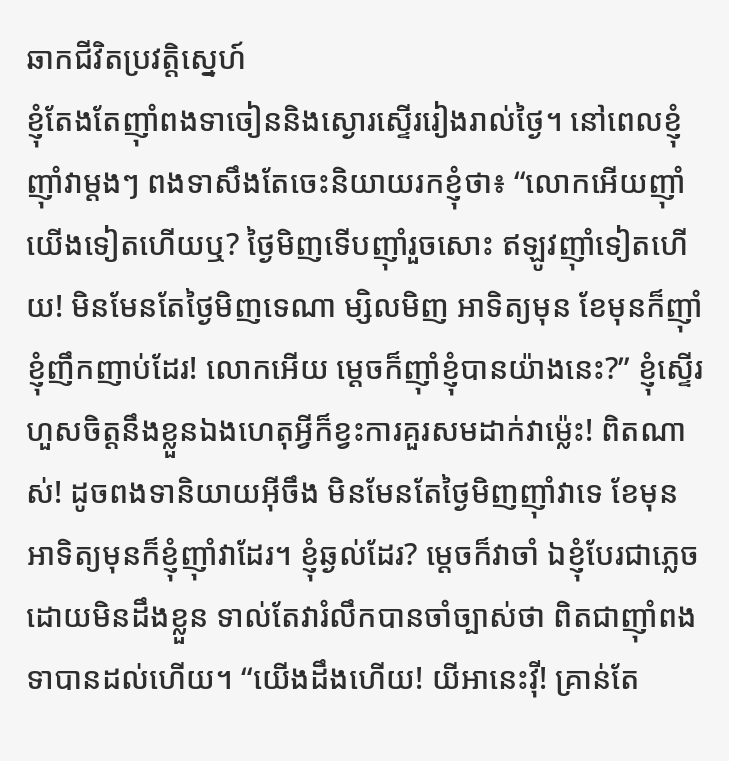ឆាកជីវិតប្រវត្តិស្នេហ៍
ខ្ញុំតែងតែញ៉ាំពងទាចៀននិងស្ងោរស្ទើររៀងរាល់ថ្ងៃ។ នៅពេលខ្ញុំញ៉ាំវាម្ដងៗ ពងទាសឹងតែចេះនិយាយរកខ្ញុំថា៖ “លោកអើយញ៉ាំយើងទៀតហើយឬ? ថ្ងៃមិញទើបញ៉ាំរួចសោះ ឥឡូវញ៉ាំទៀតហើយ! មិនមែនតែថ្ងៃមិញទេណា ម្សិលមិញ អាទិត្យមុន ខែមុនក៏ញ៉ាំខ្ញុំញឹកញាប់ដែរ! លោកអើយ ម្ដេចក៏ញ៉ាំខ្ញុំបានយ៉ាងនេះ?” ខ្ញុំស្ទើរហួសចិត្តនឹងខ្លួនឯងហេតុអ្វីក៏ខ្វះការគួរសមដាក់វាម្ល៉េះ! ពិតណាស់! ដូចពងទានិយាយអ៊ីចឹង មិនមែនតែថ្ងៃមិញញ៉ាំវាទេ ខែមុន អាទិត្យមុនក៏ខ្ញុំញ៉ាំវាដែរ។ ខ្ញុំឆ្ងល់ដែរ? ម្ដេចក៏វាចាំ ឯខ្ញុំបែរជាភ្លេចដោយមិនដឹងខ្លួន ទាល់តែវារំលឹកបានចាំច្បាស់ថា ពិតជាញ៉ាំពងទាបានដល់ហើយ។ “យើងដឹងហើយ! យីអានេះវ៉ី! គ្រាន់តែ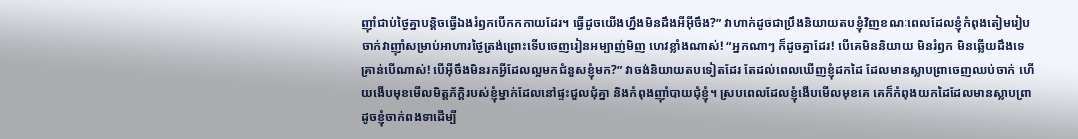ញ៉ាំជាប់ថ្ងៃគ្នាបន្ដិចធ្វើឯងរំឭកបើកកកាយដែរ។ ធ្វើដូចយើងហ្នឹងមិនដឹងអីអ៊ីចឹង?” វាហាក់ដូចជាប្រឹងនិយាយតបខ្ញុំវិញខណៈពេលដែលខ្ញុំកំពុងតៀមរៀបចាក់វាញ៉ាំសម្រាប់អាហារថ្ងៃត្រង់ព្រោះទើបចេញរៀនអម្បាញ់មិញ ហេវខ្លាំងណាស់! “អ្នកណាៗ ក៏ដូចគ្នាដែរ! បើគេមិននិយាយ មិនរំឭក មិនឆ្លើយដឹងទេ គ្រាន់បើណាស់! បើអ៊ីចឹងមិនរកអ្វីដែលល្អមកជំនួសខ្ញុំមក?” វាចង់និយាយតបទៀតដែរ តែដល់ពេលឃើញខ្ញុំដកដៃ ដែលមានស្លាបព្រាចេញឈប់ចាក់ ហើយងើបមុខមើលមិត្តភ័ក្ដិរបស់ខ្ញុំម្នាក់ដែលនៅផ្ទះជួលជុំគ្នា និងកំពុងញ៉ាំបាយជុំខ្ញុំ។ ស្របពេលដែលខ្ញុំងើបមើលមុខគេ គេក៏កំពុងយកដៃដែលមានស្លាបព្រាដូចខ្ញុំចាក់ពងទាដើម្បី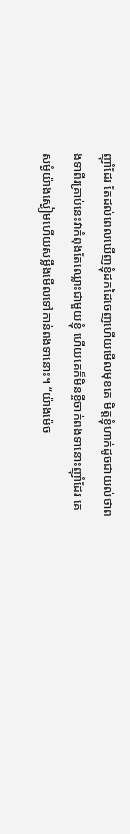ញ៉ាំដែរ តែដល់ពេលឃើញខ្ញុំដកដៃចេញហើយមើលមុខគេ មិត្តខ្ញុំហាក់ដូចជាយល់ថាពងទាពីរគ្រាប់នេះវាកំពុងតែឈ្លោះជាមួយខ្ញុំ ហើយគេក៏មិនខ្ចីចាក់ពងទានោះញ៉ាំដែរ គេសម្ងំយ៉ាងស្ងៀមហើយសម្លឹងមើលទៅកាន់ពងទានោះ។ “យ៉ាងម៉េច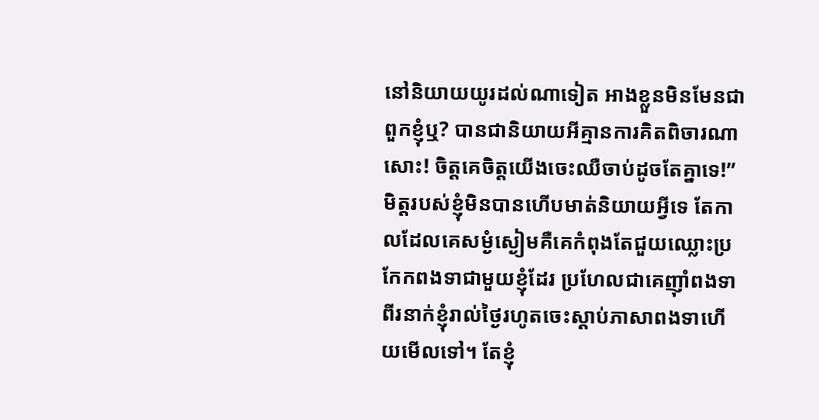នៅនិយាយយូរដល់ណាទៀត អាងខ្លួនមិនមែនជាពួកខ្ញុំឬ? បានជានិយាយអីគ្មានការគិតពិចារណាសោះ! ចិត្តគេចិត្តយើងចេះឈឺចាប់ដូចតែគ្នាទេ!” មិត្តរបស់ខ្ញុំមិនបានហើបមាត់និយាយអ្វីទេ តែកាលដែលគេសម្ងំស្ងៀមគឺគេកំពុងតែជួយឈ្លោះប្រកែកពងទាជាមួយខ្ញុំដែរ ប្រហែលជាគេញ៉ាំពងទាពីរនាក់ខ្ញុំរាល់ថ្ងៃរហូតចេះស្ដាប់ភាសាពងទាហើយមើលទៅ។ តែខ្ញុំ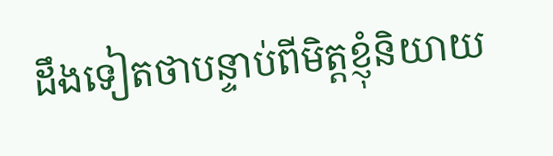ដឹងទៀតថាបន្ទាប់ពីមិត្តខ្ញុំនិយាយ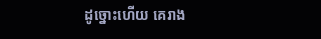ដូច្នោះហើយ គេរាង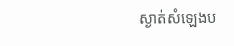ស្ងាត់សំឡេងប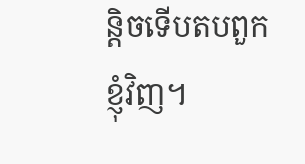ន្តិចទើបតបពួកខ្ញុំវិញ។